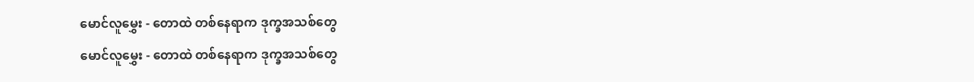မောင်လူမွှေး - တောထဲ တစ်နေရာက ဒုက္ခအသစ်တွေ
မောင်လူမွှေး - တောထဲ တစ်နေရာက ဒုက္ခအသစ်တွေ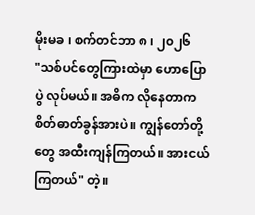မိုးမခ ၊ စက်တင်ဘာ ၈ ၊ ၂၀၂၆
"သစ်ပင်တွေကြားထဲမှာ ဟောပြောပွဲ လုပ်မယ်။ အဓိက လိုနေတာက စိတ်ဓာတ်ခွန်အားပဲ။ ကျွန်တော်တို့တွေ အထီးကျန်ကြတယ်။ အားငယ်ကြတယ်" တဲ့။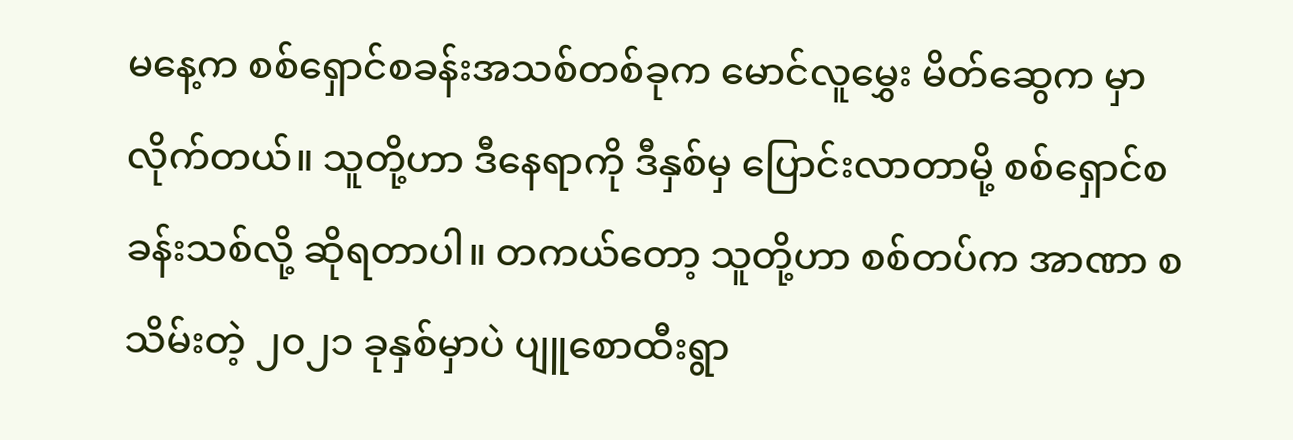မနေ့က စစ်ရှောင်စခန်းအသစ်တစ်ခုက မောင်လူမွှေး မိတ်ဆွေက မှာလိုက်တယ်။ သူတို့ဟာ ဒီနေရာကို ဒီနှစ်မှ ပြောင်းလာတာမို့ စစ်ရှောင်စခန်းသစ်လို့ ဆိုရတာပါ။ တကယ်တော့ သူတို့ဟာ စစ်တပ်က အာဏာ စသိမ်းတဲ့ ၂၀၂၁ ခုနှစ်မှာပဲ ပျူစောထီးရွာ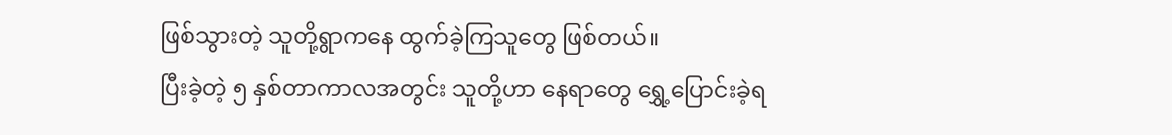ဖြစ်သွားတဲ့ သူတို့ရွာကနေ ထွက်ခဲ့ကြသူတွေ ဖြစ်တယ်။
ပြီးခဲ့တဲ့ ၅ နှစ်တာကာလအတွင်း သူတို့ဟာ နေရာတွေ ရွှေ့ပြောင်းခဲ့ရ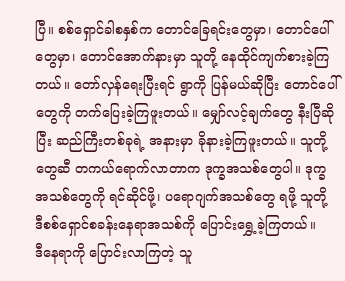ပြီ။ စစ်ရှောင်ခါစနှစ်က တောင်ခြေရင်းတွေမှာ၊ တောင်ပေါ်တွေမှာ၊ တောင်အောက်နားမှာ သူတို့ နေထိုင်ကျက်စားခဲ့ကြတယ်။ တော်လှန်ရေးပြီးရင် ရွာကို ပြန်မယ်ဆိုပြီး တောင်ပေါ်တွေကို တက်ပြေးခဲ့ကြဖူးတယ်။ မျှော်လင့်ချက်တွေ နီးပြီဆိုပြီး ဆည်ကြီးတစ်ခုရဲ့ အနားမှာ ခိုနားခဲ့ကြဖူးတယ်။ သူတို့တွေဆီ တကယ်ရောက်လာတာက ဒုက္ခအသစ်တွေပါ။ ဒုက္ခအသစ်တွေကို ရင်ဆိုင်ဖို့၊ ပရောဂျက်အသစ်တွေ ရဖို့ သူတို့ ဒီစစ်ရှောင်စခန်းနေရာအသစ်ကို ပြောင်းရွှေ့ခဲ့ကြတယ်။
ဒီနေရာကို ပြောင်းလာကြတဲ့ သူ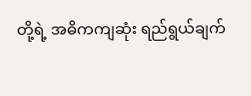တို့ရဲ့ အဓိကကျဆုံး ရည်ရွယ်ချက်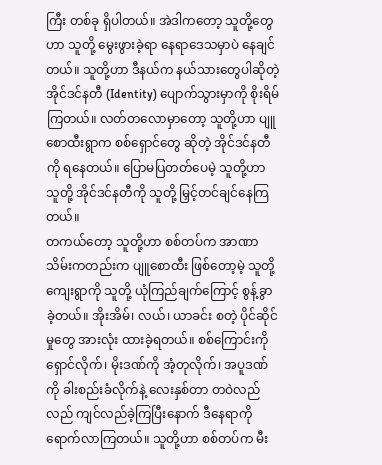ကြီး တစ်ခု ရှိပါတယ်။ အဲဒါကတော့ သူတို့တွေဟာ သူတို့ မွေးဖွားခဲ့ရာ နေရာဒေသမှာပဲ နေချင်တယ်။ သူတို့ဟာ ဒီနယ်က နယ်သားတွေပါဆိုတဲ့ အိုင်ဒင်နတီ (Identity) ပျောက်သွားမှာကို စိုးရိမ်ကြတယ်။ လတ်တလောမှာတော့ သူတို့ဟာ ပျူစောထီးရွာက စစ်ရှောင်တွေ ဆိုတဲ့ အိုင်ဒင်နတီကို ရနေတယ်။ ပြောမပြတတ်ပေမဲ့ သူတို့ဟာ သူတို့ အိုင်ဒင်နတီကို သူတို့ မြှင့်တင်ချင်နေကြတယ်။
တကယ်တော့ သူတို့ဟာ စစ်တပ်က အာဏာသိမ်းကတည်းက ပျူစောထီး ဖြစ်တော့မဲ့ သူတို့ကျေးရွာကို သူတို့ ယုံကြည်ချက်ကြောင့် စွန့်ခွာခဲ့တယ်။ အိုးအိမ်၊ လယ်၊ ယာခင်း စတဲ့ ပိုင်ဆိုင်မှုတွေ အားလုံး ထားခဲ့ရတယ်။ စစ်ကြောင်းကို ရှောင်လိုက်၊ မိုးဒဏ်ကို အံ့တုလိုက်၊ အပူဒဏ်ကို ခါးစည်းခံလိုက်နဲ့ လေးနှစ်တာ တဝဲလည်လည် ကျင်လည်ခဲ့ကြပြီးနောက် ဒီနေရာကို ရောက်လာကြတယ်။ သူတို့ဟာ စစ်တပ်က မီး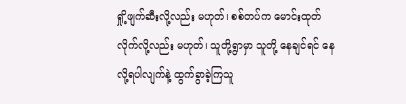ရှို့ဖျက်ဆီးလို့လည်း မဟုတ်၊ စစ်တပ်က မောင်းထုတ်လိုက်လို့လည်း မဟုတ်၊ သူတို့ရွာမှာ သူတို့ နေချင်ရင် နေလို့ရပါလျက်နဲ့ ထွက်ခွာခဲ့ကြသူ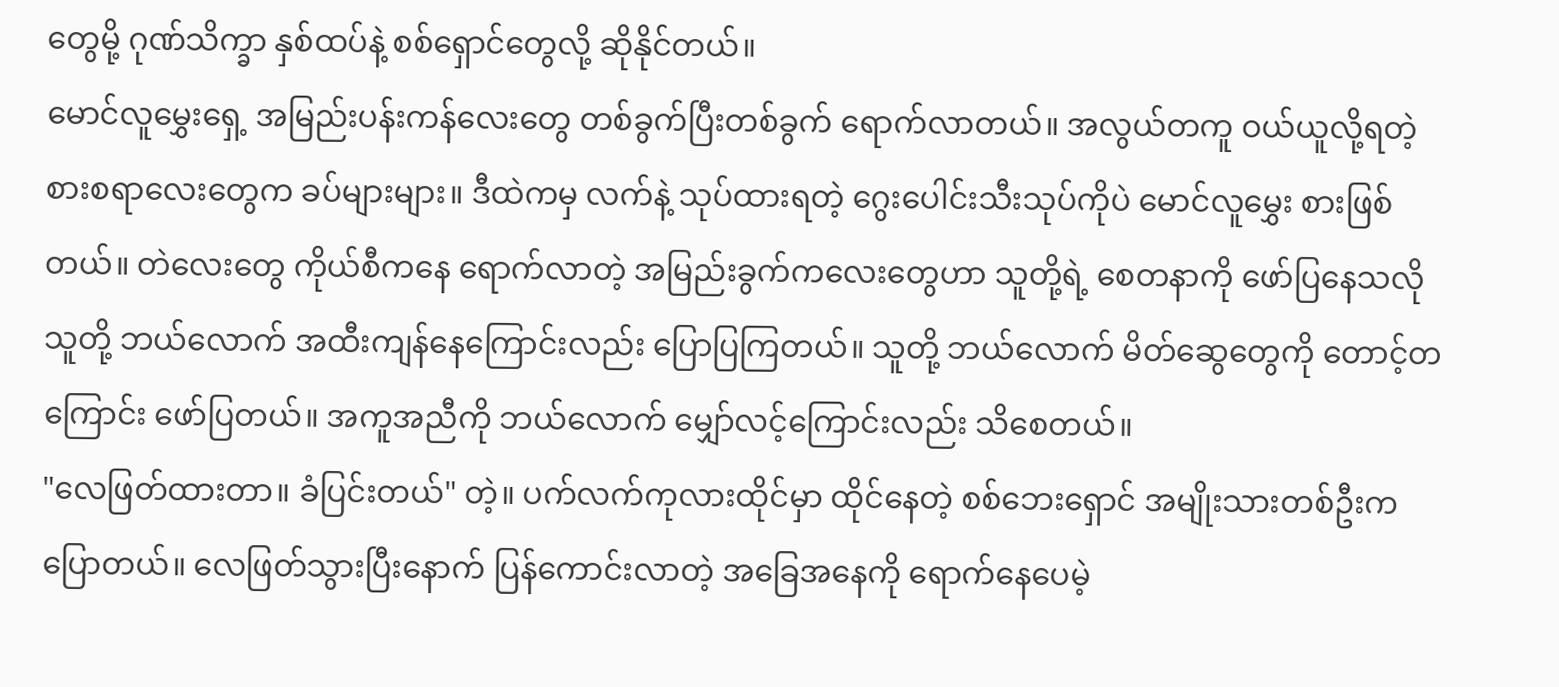တွေမို့ ဂုဏ်သိက္ခာ နှစ်ထပ်နဲ့ စစ်ရှောင်တွေလို့ ဆိုနိုင်တယ်။
မောင်လူမွှေးရှေ့ အမြည်းပန်းကန်လေးတွေ တစ်ခွက်ပြီးတစ်ခွက် ရောက်လာတယ်။ အလွယ်တကူ ဝယ်ယူလို့ရတဲ့ စားစရာလေးတွေက ခပ်များများ။ ဒီထဲကမှ လက်နဲ့ သုပ်ထားရတဲ့ ဂွေးပေါင်းသီးသုပ်ကိုပဲ မောင်လူမွှေး စားဖြစ်တယ်။ တဲလေးတွေ ကိုယ်စီကနေ ရောက်လာတဲ့ အမြည်းခွက်ကလေးတွေဟာ သူတို့ရဲ့ စေတနာကို ဖော်ပြနေသလို သူတို့ ဘယ်လောက် အထီးကျန်နေကြောင်းလည်း ပြောပြကြတယ်။ သူတို့ ဘယ်လောက် မိတ်ဆွေတွေကို တောင့်တကြောင်း ဖော်ပြတယ်။ အကူအညီကို ဘယ်လောက် မျှော်လင့်ကြောင်းလည်း သိစေတယ်။
"လေဖြတ်ထားတာ။ ခံပြင်းတယ်" တဲ့။ ပက်လက်ကုလားထိုင်မှာ ထိုင်နေတဲ့ စစ်ဘေးရှောင် အမျိုးသားတစ်ဦးက ပြောတယ်။ လေဖြတ်သွားပြီးနောက် ပြန်ကောင်းလာတဲ့ အခြေအနေကို ရောက်နေပေမဲ့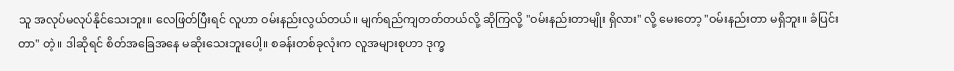သူ အလုပ်မလုပ်နိုင်သေးဘူး။ လေဖြတ်ပြီးရင် လူဟာ ဝမ်းနည်းလွယ်တယ်။ မျက်ရည်ကျတတ်တယ်လို့ ဆိုကြလို့ "ဝမ်းနည်းတာမျိုး ရှိလား" လို့ မေးတော့ "ဝမ်းနည်းတာ မရှိဘူး။ ခံပြင်းတာ" တဲ့။ ဒါဆိုရင် စိတ်အခြေအနေ မဆိုးသေးဘူးပေါ့။ စခန်းတစ်ခုလုံးက လူအများစုဟာ ဒုက္ခ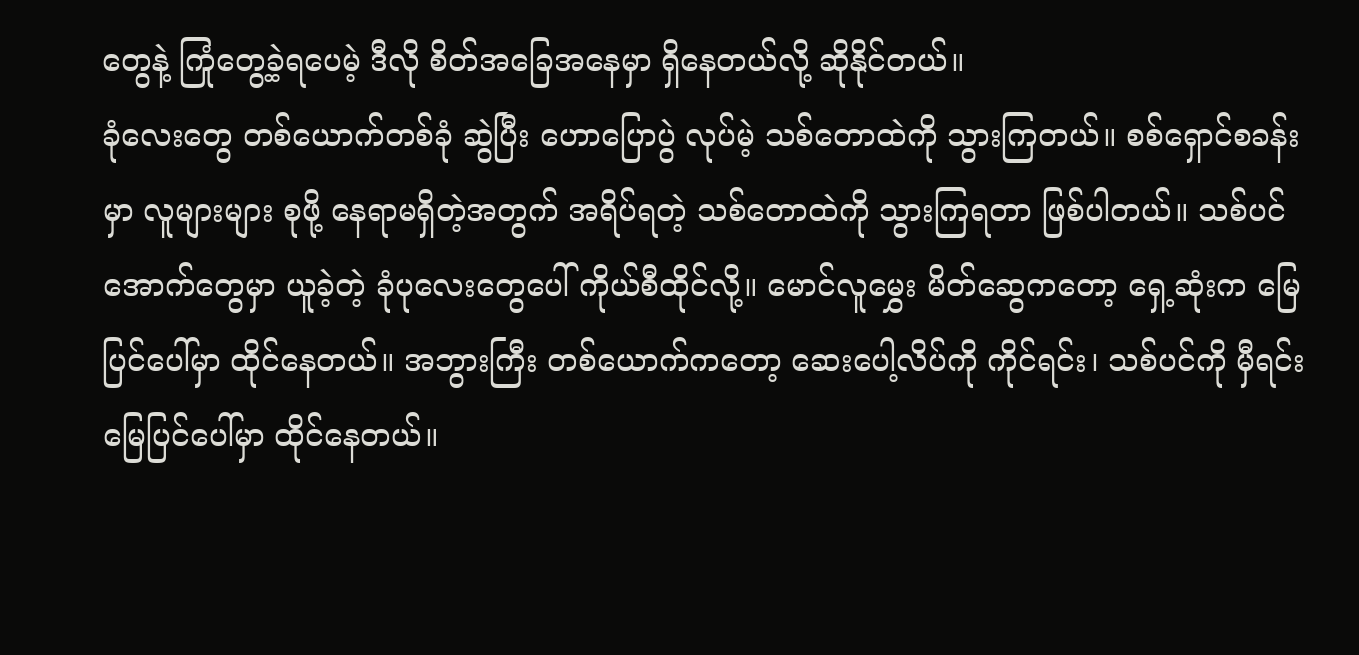တွေနဲ့ ကြုံတွေ့ခဲ့ရပေမဲ့ ဒီလို စိတ်အခြေအနေမှာ ရှိနေတယ်လို့ ဆိုနိုင်တယ်။
ခုံလေးတွေ တစ်ယောက်တစ်ခုံ ဆွဲပြီး ဟောပြောပွဲ လုပ်မဲ့ သစ်တောထဲကို သွားကြတယ်။ စစ်ရှောင်စခန်းမှာ လူများများ စုဖို့ နေရာမရှိတဲ့အတွက် အရိပ်ရတဲ့ သစ်တောထဲကို သွားကြရတာ ဖြစ်ပါတယ်။ သစ်ပင်အောက်တွေမှာ ယူခဲ့တဲ့ ခုံပုလေးတွေပေါ် ကိုယ်စီထိုင်လို့။ မောင်လူမွှေး မိတ်ဆွေကတော့ ရှေ့ဆုံးက မြေပြင်ပေါ်မှာ ထိုင်နေတယ်။ အဘွားကြီး တစ်ယောက်ကတော့ ဆေးပေါ့လိပ်ကို ကိုင်ရင်း၊ သစ်ပင်ကို မှီရင်း မြေပြင်ပေါ်မှာ ထိုင်နေတယ်။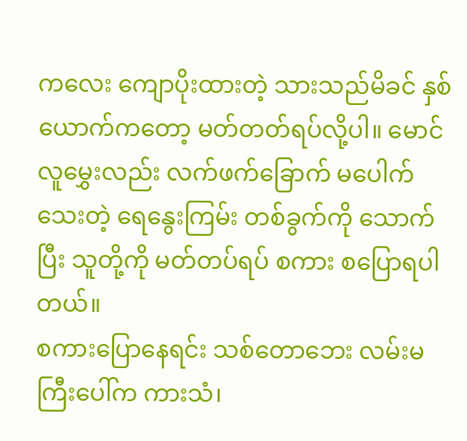ကလေး ကျောပိုးထားတဲ့ သားသည်မိခင် နှစ်ယောက်ကတော့ မတ်တတ်ရပ်လို့ပါ။ မောင်လူမွှေးလည်း လက်ဖက်ခြောက် မပေါက်သေးတဲ့ ရေနွေးကြမ်း တစ်ခွက်ကို သောက်ပြီး သူတို့ကို မတ်တပ်ရပ် စကား စပြောရပါတယ်။
စကားပြောနေရင်း သစ်တောဘေး လမ်းမကြီးပေါ်က ကားသံ၊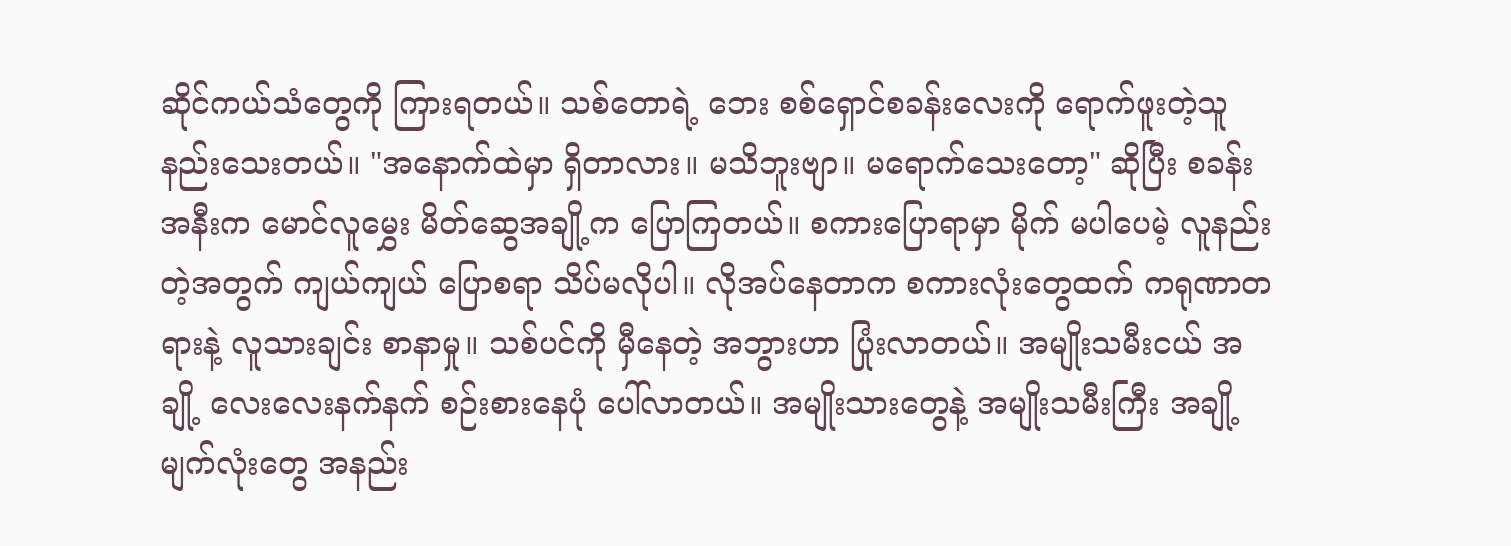ဆိုင်ကယ်သံတွေကို ကြားရတယ်။ သစ်တောရဲ့ ဘေး စစ်ရှောင်စခန်းလေးကို ရောက်ဖူးတဲ့သူ နည်းသေးတယ်။ "အနောက်ထဲမှာ ရှိတာလား။ မသိဘူးဗျာ။ မရောက်သေးတော့" ဆိုပြီး စခန်းအနီးက မောင်လူမွှေး မိတ်ဆွေအချို့က ပြောကြတယ်။ စကားပြောရာမှာ မိုက် မပါပေမဲ့ လူနည်းတဲ့အတွက် ကျယ်ကျယ် ပြောစရာ သိပ်မလိုပါ။ လိုအပ်နေတာက စကားလုံးတွေထက် ကရုဏာတရားနဲ့ လူသားချင်း စာနာမှု။ သစ်ပင်ကို မှီနေတဲ့ အဘွားဟာ ပြုံးလာတယ်။ အမျိုးသမီးငယ် အချို့ လေးလေးနက်နက် စဉ်းစားနေပုံ ပေါ်လာတယ်။ အမျိုးသားတွေနဲ့ အမျိုးသမီးကြီး အချို့ မျက်လုံးတွေ အနည်း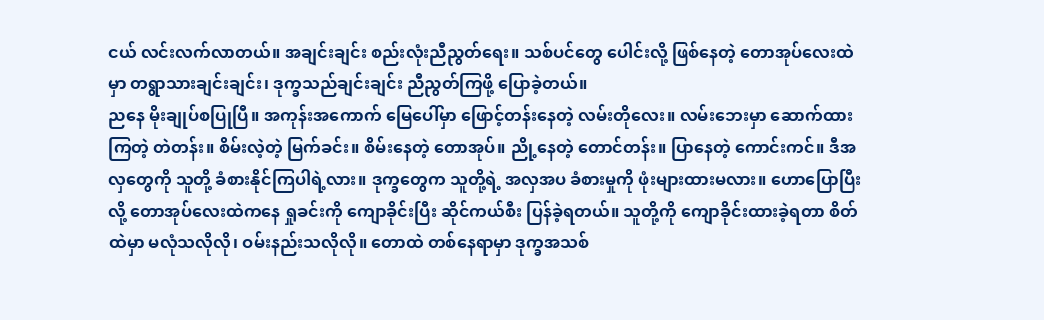ငယ် လင်းလက်လာတယ်။ အချင်းချင်း စည်းလုံးညီညွတ်ရေး။ သစ်ပင်တွေ ပေါင်းလို့ ဖြစ်နေတဲ့ တောအုပ်လေးထဲမှာ တရွာသားချင်းချင်း၊ ဒုက္ခသည်ချင်းချင်း ညီညွတ်ကြဖို့ ပြောခဲ့တယ်။
ညနေ မိုးချုပ်စပြုပြီ။ အကုန်းအကောက် မြေပေါ်မှာ ဖြောင့်တန်းနေတဲ့ လမ်းတိုလေး။ လမ်းဘေးမှာ ဆောက်ထားကြတဲ့ တဲတန်း။ စိမ်းလဲ့တဲ့ မြက်ခင်း။ စိမ်းနေတဲ့ တောအုပ်။ ညို့နေတဲ့ တောင်တန်း။ ပြာနေတဲ့ ကောင်းကင်။ ဒီအလှတွေကို သူတို့ ခံစားနိုင်ကြပါရဲ့လား။ ဒုက္ခတွေက သူတို့ရဲ့ အလှအပ ခံစားမှုကို ဖုံးများထားမလား။ ဟောပြောပြီးလို့ တောအုပ်လေးထဲကနေ ရှုခင်းကို ကျောခိုင်းပြီး ဆိုင်ကယ်စီး ပြန်ခဲ့ရတယ်။ သူတို့ကို ကျောခိုင်းထားခဲ့ရတာ စိတ်ထဲမှာ မလုံသလိုလို၊ ဝမ်းနည်းသလိုလို။ တောထဲ တစ်နေရာမှာ ဒုက္ခအသစ်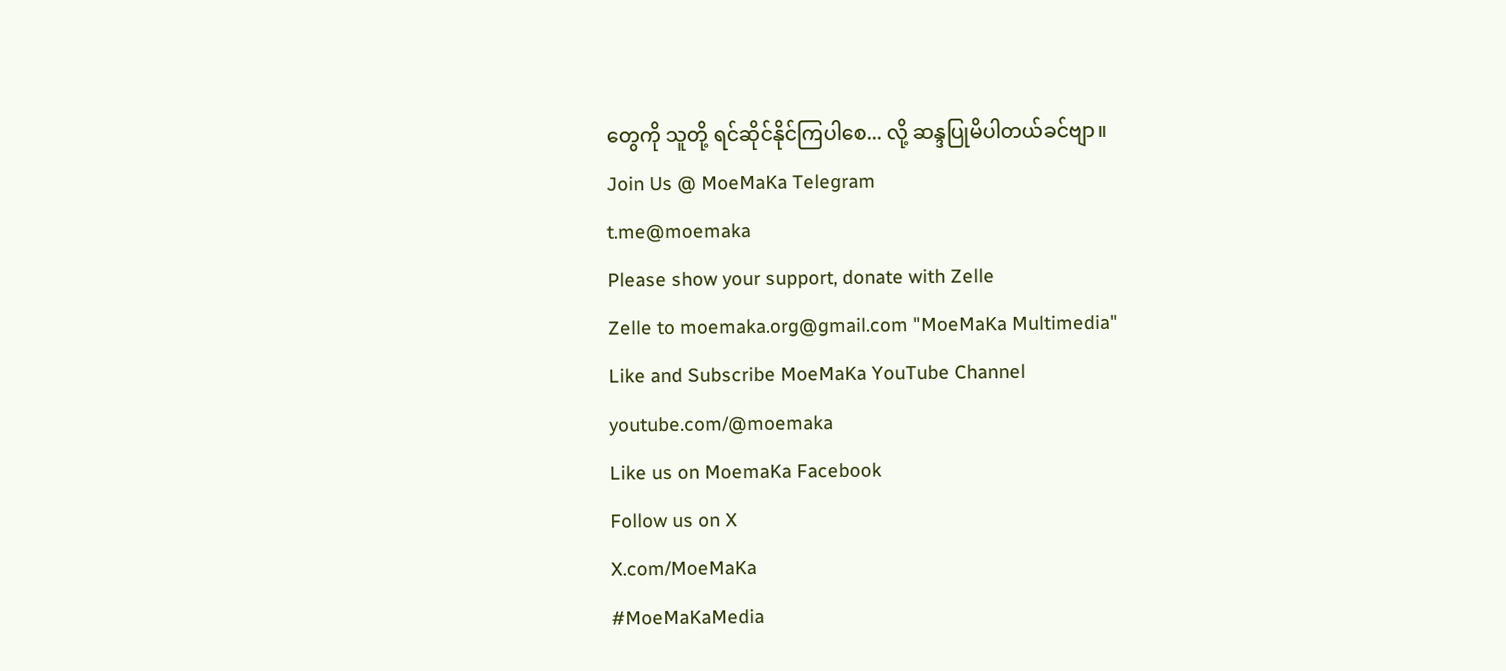တွေကို သူတို့ ရင်ဆိုင်နိုင်ကြပါစေ... လို့ ဆန္ဒပြုမိပါတယ်ခင်ဗျာ။
Join Us @ MoeMaKa Telegram
t.me@moemaka
Please show your support, donate with Zelle
Zelle to moemaka.org@gmail.com "MoeMaKa Multimedia"
Like and Subscribe MoeMaKa YouTube Channel
youtube.com/@moemaka
Like us on MoemaKa Facebook
Follow us on X
X.com/MoeMaKa
#MoeMaKaMedia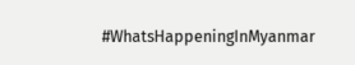#WhatsHappeningInMyanmar